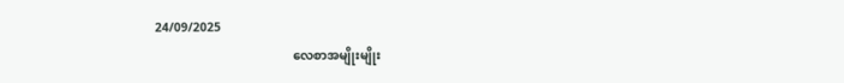24/09/2025
                                            လေစာအမျိုးမျိုး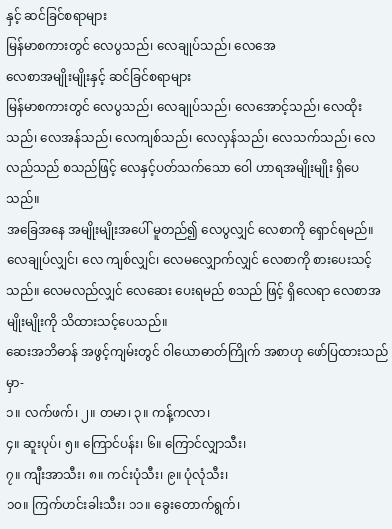နှင့် ဆင်ခြင်စရာများ
မြန်မာစကားတွင် လေပွသည်၊ လေချုပ်သည်၊ လေအေ
လေစာအမျိုးမျိုးနှင့် ဆင်ခြင်စရာများ
မြန်မာစကားတွင် လေပွသည်၊ လေချုပ်သည်၊ လေအောင့်သည်၊ လေထိုးသည်၊ လေအန်သည်၊ လေကျစ်သည်၊ လေလှန်သည်၊ လေသက်သည်၊ လေလည်သည် စသည်ဖြင့် လေနှင့်ပတ်သက်သော ဝေါ ဟာရအမျိုးမျိုး ရှိပေသည်။
အခြေအနေ အမျိုးမျိုးအပေါ် မူတည်၍ လေပွလျှင် လေစာကို ရှောင်ရမည်။ လေချုပ်လျှင်၊ လေ ကျစ်လျှင်၊ လေမလျှောက်လျှင် လေစာကို စားပေးသင့်သည်။ လေမလည်လျှင် လေဆေး ပေးရမည် စသည် ဖြင့် ရှိလေရာ လေစာအမျိုးမျိုးကို သိထားသင့်ပေသည်။
ဆေးအဘိဓာန် အဖွင့်ကျမ်းတွင် ဝါယောဓာတ်ကြိုက် အစာဟု ဖော်ပြထားသည်မှာ-
၁။ လက်ဖက်၊ ၂။ တမာ၊ ၃။ ကန့်ကလာ၊
၄။ ဆူးပုပ်၊ ၅။ ကြောင်ပန်း၊ ၆။ ကြောင်လျှာသီး၊
၇။ ကျီးအာသီး၊ ၈။ ကင်းပုံသီး၊ ၉။ ပုံလုံသီး၊
၁၀။ ကြက်ဟင်းခါးသီး၊ ၁၁။ ခွေးတောက်ရွက်၊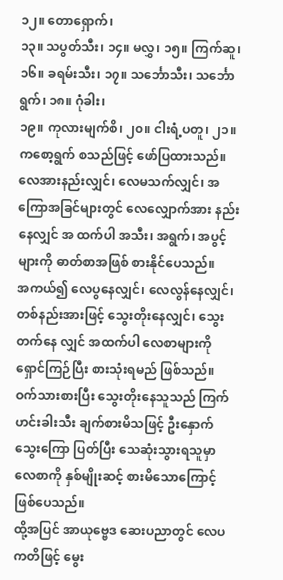၁၂။ တောရှောက်၊
၁၃။ သပွတ်သီး၊ ၁၄။ မလွှ၊ ၁၅။ ကြက်ဆူ၊
၁၆။ ခရမ်းသီး၊ ၁၇။ သင်္ဘောသီး၊ သင်္ဘောရွက်၊ ၁၈။ ဂုံခါး၊
၁၉။ ကုလားမျက်စိ၊ ၂၀။ ငါးရံ့ပတူ၊ ၂၁။ ကစော့ရွက် စသည်ဖြင့် ဖော်ပြထားသည်။
လေအားနည်းလျှင်၊ လေမသက်လျှင်၊ အကြောအခြင်များတွင် လေလျှောက်အား နည်းနေလျှင် အ ထက်ပါ အသီး၊ အရွက်၊ အပွင့်များကို ဓာတ်စာအဖြစ် စားနိုင်ပေသည်။
အကယ်၍ လေပွနေလျှင်၊ လေလွန်နေလျှင်၊ တစ်နည်းအားဖြင့် သွေးတိုးနေလျှင်၊ သွေးတက်နေ လျှင် အထက်ပါ လေစာများကို ရှောင်ကြဉ်ပြီး စားသုံးရမည် ဖြစ်သည်။
ဝက်သားစားပြီး သွေးတိုးနေသူသည် ကြက်ဟင်းခါးသီး ချက်စားမိသဖြင့် ဦးနှောက်သွေးကြော ပြတ်ပြီး သေဆုံးသွားရသူမှာ လေစာကို နှစ်မျိုးဆင့် စားမိသောကြောင့် ဖြစ်ပေသည်။
ထို့အပြင် အာယုဗ္ဗေဒ ဆေးပညာတွင် လေပကတိဖြင့် မွေး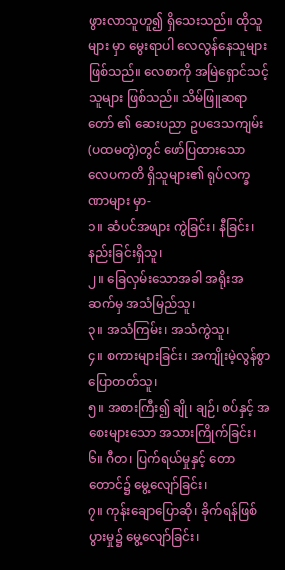ဖွားလာသူဟူ၍ ရှိသေးသည်။ ထိုသူများ မှာ မွေးရာပါ လေလွန်နေသူများ ဖြစ်သည်။ လေစာကို အမြဲရှောင်သင့်သူများ ဖြစ်သည်။ သိမ်ဖြူဆရာတော် ၏ ဆေးပညာ ဥပဒေသကျမ်း (ပထမတွဲ)တွင် ဖော်ပြထားသော
လေပကတိ ရှိသူများ၏ ရုပ်လက္ခဏာများ မှာ-
၁။ ဆံပင်အဖျား ကွဲခြင်း၊ နီခြင်း၊ နည်းခြင်းရှိသူ၊
၂။ ခြေလှမ်းသောအခါ အရိုးအဆက်မှ အသံမြည်သူ၊
၃။ အသံကြမ်း၊ အသံကွဲသူ၊
၄။ စကားများခြင်း၊ အကျိုးမဲ့လွန်စွာ ပြောတတ်သူ၊
၅။ အစားကြီး၍ ချို၊ ချဉ်၊ စပ်နှင့် အစေးများသော အသားကြိုက်ခြင်း၊
၆။ ဂီတ၊ ပြက်ရယ်မှုနှင့် တောတောင်၌ မွေ့လျော်ခြင်း၊
၇။ ကုန်းချောပြောဆို၊ ခိုက်ရန်ဖြစ်ပွားမှု၌ မွေ့လျော်ခြင်း၊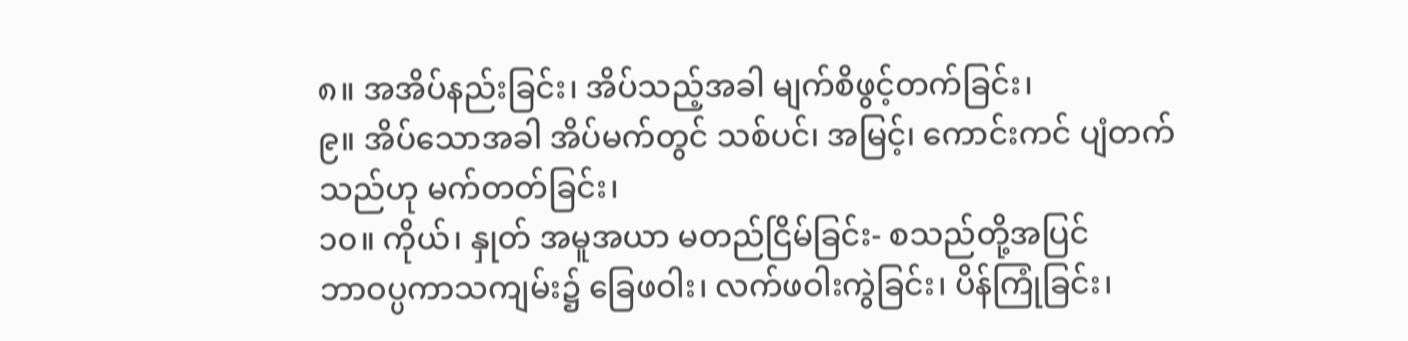၈။ အအိပ်နည်းခြင်း၊ အိပ်သည့်အခါ မျက်စိဖွင့်တက်ခြင်း၊
၉။ အိပ်သောအခါ အိပ်မက်တွင် သစ်ပင်၊ အမြင့်၊ ကောင်းကင် ပျံတက်သည်ဟု မက်တတ်ခြင်း၊
၁၀။ ကိုယ်၊ နှုတ် အမူအယာ မတည်ငြိမ်ခြင်း- စသည်တို့အပြင်
ဘာဝပ္ပကာသကျမ်း၌ ခြေဖဝါး၊ လက်ဖဝါးကွဲခြင်း၊ ပိန်ကြုံခြင်း၊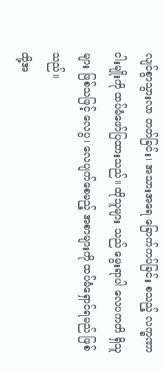လျင်စွာသွားလာ တတ်ခြင်း၊ အသားအရေ ခြောက်ကပ်ခြင်း စသည့် လက္ခဏာငါးမျိုးကို ထပ်မံဖော်ပြထားသည်။ ထိုသူများ သည် မွေးရာပါ လေပကတိ ရှိသူများ ဖြစ်သဖြင့် လေပွ၊ လေပျက်စေမည့် အစာများကို ထပ်မံရှောင်ရမည် ဖြစ်သည်။
ထို့အ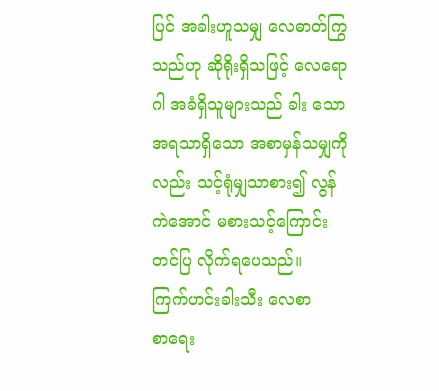ပြင် အခါးဟူသမျှ လေဓာတ်ကြွသည်ဟု ဆိုရိုးရှိသဖြင့် လေရောဂါ အခံရှိသူများသည် ခါး သော အရသာရှိသော အစာမှန်သမျှကိုလည်း သင့်ရုံမျှသာစား၍ လွန်ကဲအောင် မစားသင့်ကြောင်း တင်ပြ လိုက်ရပေသည်။
ကြက်ဟင်းခါးသီး လေစာ
စာရေး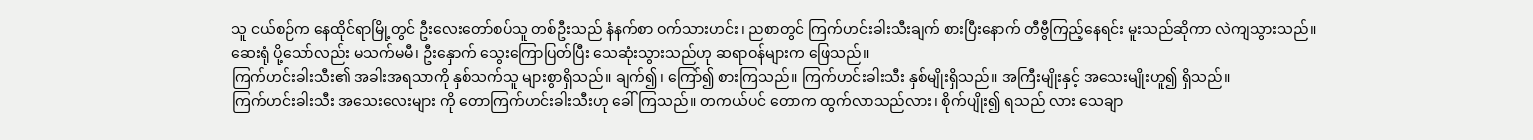သူ ငယ်စဉ်က နေထိုင်ရာမြို့တွင် ဦးလေးတော်စပ်သူ တစ်ဦးသည် နံနက်စာ ဝက်သားဟင်း၊ ညစာတွင် ကြက်ဟင်းခါးသီးချက် စားပြီးနောက် တီဗွီကြည့်နေရင်း မူးသည်ဆိုကာ လဲကျသွားသည်။
ဆေးရုံ ပို့သော်လည်း မသက်မမီ၊ ဦးနှောက် သွေးကြောပြတ်ပြီး သေဆုံးသွားသည်ဟု ဆရာဝန်များက ဖြေသည်။
ကြက်ဟင်းခါးသီး၏ အခါးအရသာကို နှစ်သက်သူ များစွာရှိသည်။ ချက်၍၊ ကြော်၍ စားကြသည်။ ကြက်ဟင်းခါးသီး နှစ်မျိုးရှိသည်။ အကြီးမျိုးနှင့် အသေးမျိုးဟူ၍ ရှိသည်။
ကြက်ဟင်းခါးသီး အသေးလေးများ ကို တောကြက်ဟင်းခါးသီးဟု ခေါ်ကြသည်။ တကယ်ပင် တောက ထွက်လာသည်လား၊ စိုက်ပျိုး၍ ရသည် လား သေချာ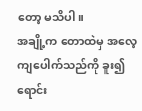တော့ မသိပါ။
အချို့က တောထဲမှ အလေ့ကျပေါက်သည်ကို ခူး၍ ရောင်း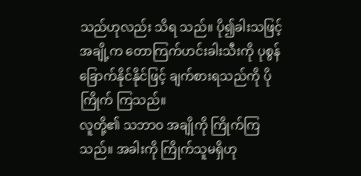သည်ဟုလည်း သိရ သည်။ ပို၍ခါးသဖြင့် အချို့က တောကြက်ဟင်းခါးသီးကို ပုစွန်ခြောက်နိုင်နိုင်ဖြင့် ချက်စားရသည်ကို ပိုကြိုက် ကြသည်။
လူတို့၏ သဘာဝ အချိုကို ကြိုက်ကြသည်။ အခါးကို ကြိုက်သူမရှိဟု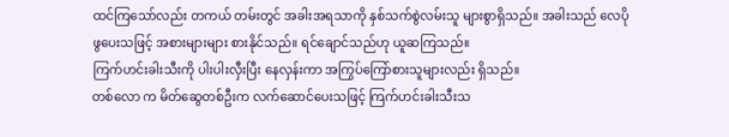ထင်ကြသော်လည်း တကယ် တမ်းတွင် အခါးအရသာကို နှစ်သက်စွဲလမ်းသူ များစွာရှိသည်။ အခါးသည် လေပိုဖွပေးသဖြင့် အစားများများ စားနိုင်သည်။ ရင်ချောင်သည်ဟု ယူဆကြသည်။
ကြက်ဟင်းခါးသီးကို ပါးပါးလှီးပြီး နေလှန်းကာ အကြွပ်ကြော်စားသူများလည်း ရှိသည်။
တစ်လော က မိတ်ဆွေတစ်ဦးက လက်ဆောင်ပေးသဖြင့် ကြက်ဟင်းခါးသီးသ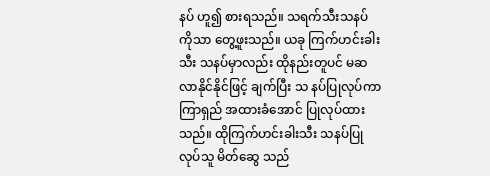နပ် ဟူ၍ စားရသည်။ သရက်သီးသနပ် ကိုသာ တွေ့ဖူးသည်။ ယခု ကြက်ဟင်းခါးသီး သနပ်မှာလည်း ထိုနည်းတူပင် မဆလာနိုင်နိုင်ဖြင့် ချက်ပြီး သ နပ်ပြုလုပ်ကာ ကြာရှည် အထားခံအောင် ပြုလုပ်ထားသည်။ ထိုကြက်ဟင်းခါးသီး သနပ်ပြုလုပ်သူ မိတ်ဆွေ သည်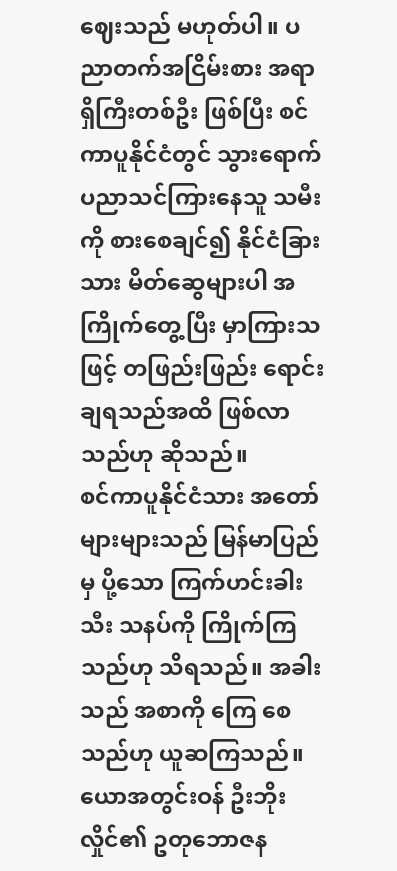ဈေးသည် မဟုတ်ပါ။ ပညာတက်အငြိမ်းစား အရာရှိကြီးတစ်ဦး ဖြစ်ပြီး စင်ကာပူနိုင်ငံတွင် သွားရောက် ပညာသင်ကြားနေသူ သမီးကို စားစေချင်၍ နိုင်ငံခြားသား မိတ်ဆွေများပါ အကြိုက်တွေ့ပြီး မှာကြားသဖြင့် တဖြည်းဖြည်း ရောင်းချရသည်အထိ ဖြစ်လာသည်ဟု ဆိုသည်။
စင်ကာပူနိုင်ငံသား အတော်များများသည် မြန်မာပြည်မှ ပို့သော ကြက်ဟင်းခါးသီး သနပ်ကို ကြိုက်ကြသည်ဟု သိရသည်။ အခါးသည် အစာကို ကြေ စေသည်ဟု ယူဆကြသည်။
ယောအတွင်းဝန် ဦးဘိုးလှိုင်၏ ဥတုဘောဇန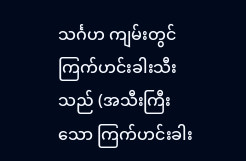သင်္ဂဟ ကျမ်းတွင် ကြက်ဟင်းခါးသီးသည် (အသီးကြီး သော ကြက်ဟင်းခါး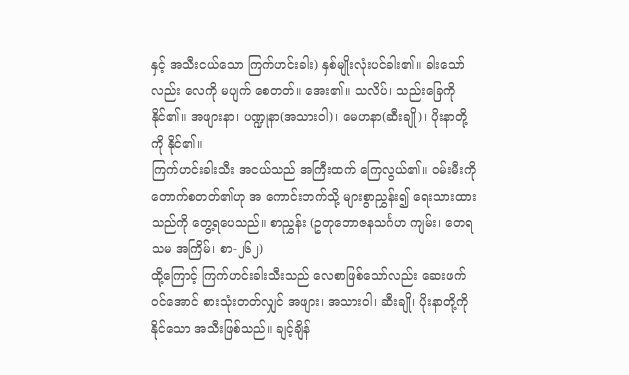နှင့် အသီးငယ်သော ကြက်ဟင်းခါး) နှစ်မျိုးလုံးပင်ခါး၏။ ခါးသော်လည်း လေကို မပျက် စေတတ်။ အေး၏။ သလိပ်၊ သည်းခြေကို နိုင်၏။ အဖျားနာ၊ ပဏ္ဍုနာ(အသားဝါ)၊ မေဟနာ(ဆီးချို)၊ ပိုးနာတို့ ကို နိုင်၏။
ကြက်ဟင်းခါးသီး အငယ်သည် အကြီးထက် ကြေလွယ်၏။ ဝမ်းမီးကို တောက်စတတ်၏ဟု အ ကောင်းဘက်သို့ များစွာညွှန်း၍ ရေးသားထားသည်ကို တွေ့ရပေသည်။ စာညွှန်း (ဥတုဘောဇနသင်္ဂဟ ကျမ်း၊ တေရသမ အကြိမ်၊ စာ-၂၆၂)
ထို့ကြောင့် ကြက်ဟင်းခါးသီးသည် လေစာဖြစ်သော်လည်း ဆေးဖက်ဝင်အောင် စားသုံးတတ်လျှင် အဖျား၊ အသားဝါ၊ ဆီးချို၊ ပိုးနာတို့ကို နိုင်သော အသီးဖြစ်သည်။ ချင့်ချိန်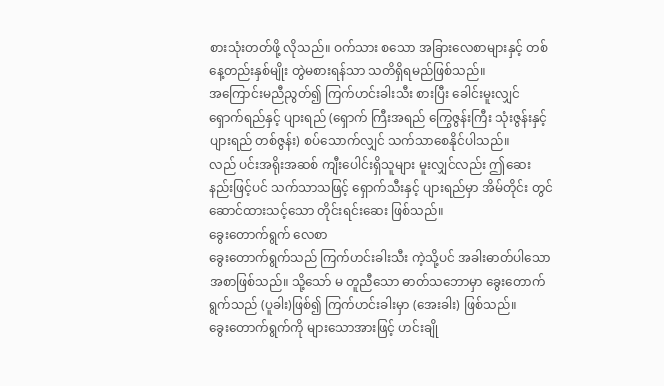စားသုံးတတ်ဖို့ လိုသည်။ ဝက်သား စသော အခြားလေစာများနှင့် တစ်နေ့တည်းနှစ်မျိုး တွဲမစားရန်သာ သတိရှိရမည်ဖြစ်သည်။
အကြောင်းမညီညွတ်၍ ကြက်ဟင်းခါးသီး စားပြီး ခေါင်းမူးလျှင် ရှောက်ရည်နှင့် ပျားရည် (ရှောက် ကြီးအရည် ကြွေဇွန်းကြီး သုံးဇွန်းနှင့် ပျားရည် တစ်ဇွန်း) စပ်သောက်လျှင် သက်သာစေနိုင်ပါသည်။
လည် ပင်းအရိုးအဆစ် ကျီးပေါင်းရှိသူများ မူးလျှင်လည်း ဤဆေးနည်းဖြင့်ပင် သက်သာသဖြင့် ရှောက်သီးနှင့် ပျားရည်မှာ အိမ်တိုင်း တွင် ဆောင်ထားသင့်သော တိုင်းရင်းဆေး ဖြစ်သည်။
ခွေးတောက်ရွက် လေစာ
ခွေးတောက်ရွက်သည် ကြက်ဟင်းခါးသီး ကဲ့သို့ပင် အခါးဓာတ်ပါသော အစာဖြစ်သည်။ သို့သော် မ တူညီသော ဓာတ်သဘောမှာ ခွေးတောက်ရွက်သည် (ပူခါး)ဖြစ်၍ ကြက်ဟင်းခါးမှာ (အေးခါး) ဖြစ်သည်။
ခွေးတောက်ရွက်ကို များသောအားဖြင့် ဟင်းချို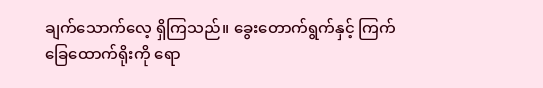ချက်သောက်လေ့ ရှိကြသည်။ ခွေးတောက်ရွက်နှင့် ကြက်ခြေထောက်ရိုးကို ရော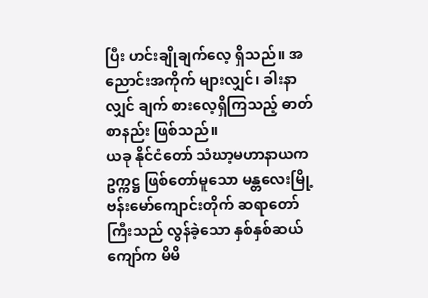ပြီး ဟင်းချိုချက်လေ့ ရှိသည်။ အညောင်းအကိုက် များလျှင်၊ ခါးနာလျှင် ချက် စားလေ့ရှိကြသည့် ဓာတ်စာနည်း ဖြစ်သည်။
ယခု နိုင်ငံတော် သံဃာ့မဟာနာယက ဥက္ကဋ္ဌ ဖြစ်တော်မူသော မန္တလေးမြို့ ဗန်းမော်ကျောင်းတိုက် ဆရာတော်ကြီးသည် လွန်ခဲ့သော နှစ်နှစ်ဆယ်ကျော်က မိမိ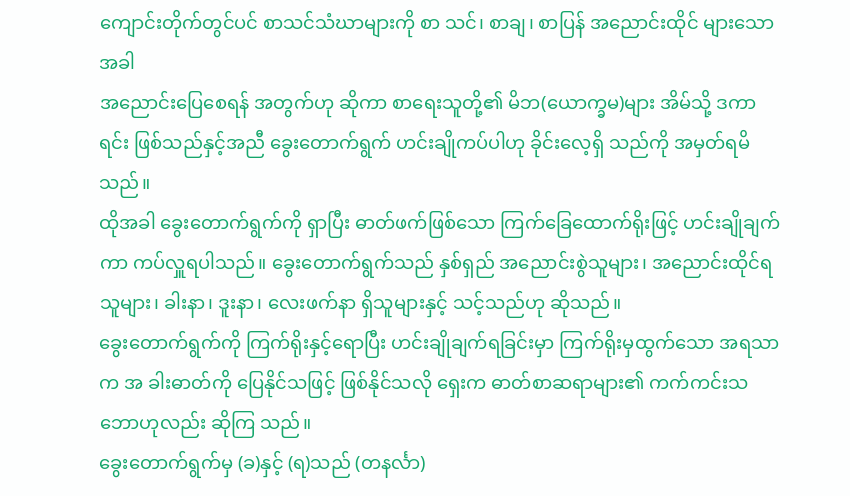ကျောင်းတိုက်တွင်ပင် စာသင်သံဃာများကို စာ သင်၊ စာချ၊ စာပြန် အညောင်းထိုင် များသောအခါ
အညောင်းပြေစေရန် အတွက်ဟု ဆိုကာ စာရေးသူတို့၏ မိဘ(ယောက္ခမ)များ အိမ်သို့ ဒကာရင်း ဖြစ်သည်နှင့်အညီ ခွေးတောက်ရွက် ဟင်းချိုကပ်ပါဟု ခိုင်းလေ့ရှိ သည်ကို အမှတ်ရမိသည်။
ထိုအခါ ခွေးတောက်ရွက်ကို ရှာပြီး ဓာတ်ဖက်ဖြစ်သော ကြက်ခြေထောက်ရိုးဖြင့် ဟင်းချိုချက်ကာ ကပ်လှူရပါသည်။ ခွေးတောက်ရွက်သည် နှစ်ရှည် အညောင်းစွဲသူများ၊ အညောင်းထိုင်ရ သူများ၊ ခါးနာ၊ ဒူးနာ၊ လေးဖက်နာ ရှိသူများနှင့် သင့်သည်ဟု ဆိုသည်။
ခွေးတောက်ရွက်ကို ကြက်ရိုးနှင့်ရောပြီး ဟင်းချိုချက်ရခြင်းမှာ ကြက်ရိုးမှထွက်သော အရသာက အ ခါးဓာတ်ကို ပြေနိုင်သဖြင့် ဖြစ်နိုင်သလို ရှေးက ဓာတ်စာဆရာများ၏ ကက်ကင်းသဘောဟုလည်း ဆိုကြ သည်။
ခွေးတောက်ရွက်မှ (ခ)နှင့် (ရ)သည် (တနင်္လာ)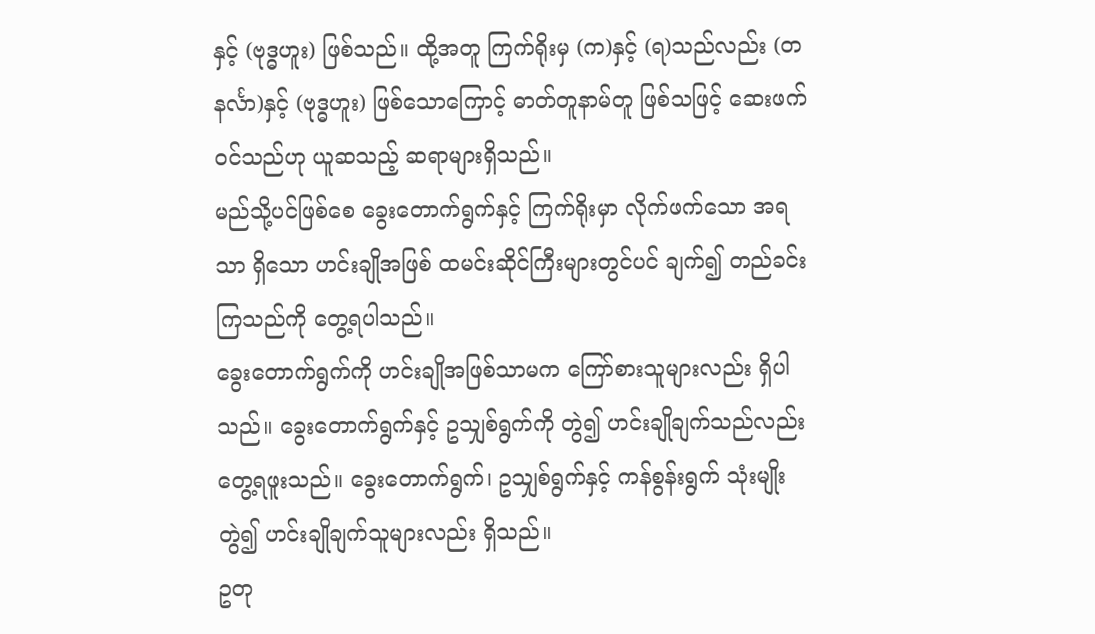နှင့် (ဗုဒ္ဓဟူး) ဖြစ်သည်။ ထို့အတူ ကြက်ရိုးမှ (က)နှင့် (ရ)သည်လည်း (တနင်္လာ)နှင့် (ဗုဒ္ဓဟူး) ဖြစ်သောကြောင့် ဓာတ်တူနာမ်တူ ဖြစ်သဖြင့် ဆေးဖက်ဝင်သည်ဟု ယူဆသည့် ဆရာများရှိသည်။
မည်သို့ပင်ဖြစ်စေ ခွေးတောက်ရွက်နှင့် ကြက်ရိုးမှာ လိုက်ဖက်သော အရသာ ရှိသော ဟင်းချိုအဖြစ် ထမင်းဆိုင်ကြီးများတွင်ပင် ချက်၍ တည်ခင်းကြသည်ကို တွေ့ရပါသည်။
ခွေးတောက်ရွက်ကို ဟင်းချိုအဖြစ်သာမက ကြော်စားသူများလည်း ရှိပါသည်။ ခွေးတောက်ရွက်နှင့် ဥသျှစ်ရွက်ကို တွဲ၍ ဟင်းချိုချက်သည်လည်း တွေ့ရဖူးသည်။ ခွေးတောက်ရွက်၊ ဥသျှစ်ရွက်နှင့် ကန်စွန်းရွက် သုံးမျိုးတွဲ၍ ဟင်းချိုချက်သူများလည်း ရှိသည်။
ဥတု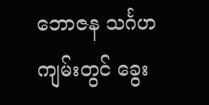ဘောဇန သင်္ဂဟကျမ်းတွင် ခွေး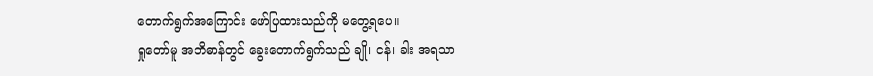တောက်ရွက်အကြောင်း ဖော်ပြထားသည်ကို မတွေ့ရပေ။
ရှုတော်မူ အဘိဓာန်တွင် ခွေးတောက်ရွက်သည် ချို၊ ငန်၊ ခါး အရသာ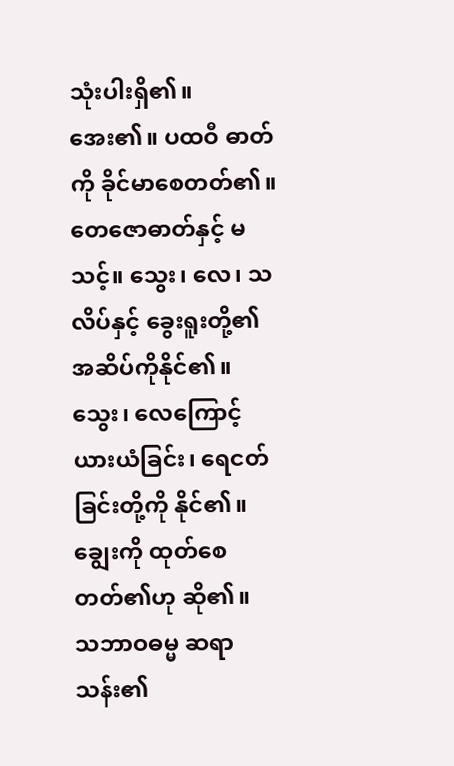သုံးပါးရှိ၏။ အေး၏။ ပထဝီ ဓာတ်ကို ခိုင်မာစေတတ်၏။ တေဇောဓာတ်နှင့် မသင့်။ သွေး၊ လေ၊ သလိပ်နှင့် ခွေးရူးတို့၏ အဆိပ်ကိုနိုင်၏။ သွေး၊ လေကြောင့် ယားယံခြင်း၊ ရေငတ်ခြင်းတို့ကို နိုင်၏။ ချွေးကို ထုတ်စေတတ်၏ဟု ဆို၏။
သဘာဝဓမ္မ ဆရာသန်း၏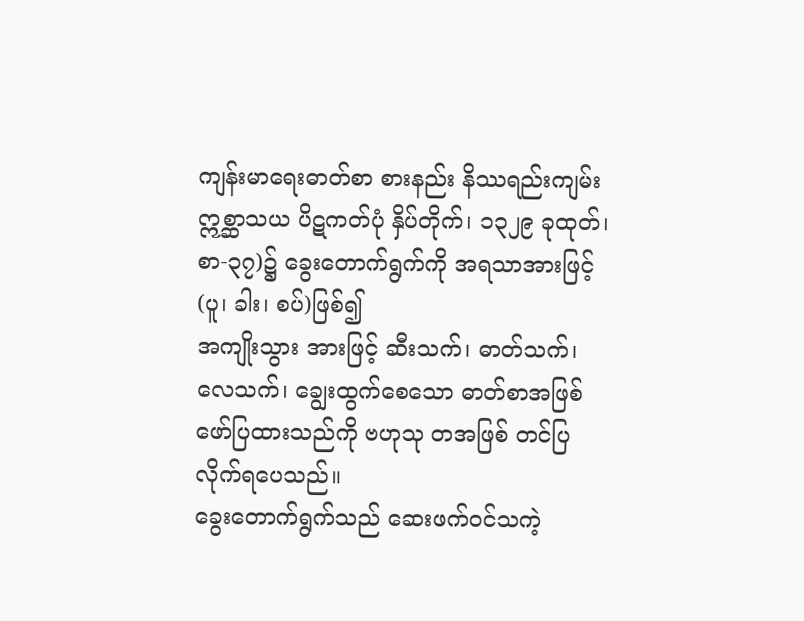ကျန်းမာရေးဓာတ်စာ စားနည်း နိဿရည်းကျမ်း ဣစ္ဆာသယ ပိဋကတ်ပုံ နှိပ်တိုက်၊ ၁၃၂၉ ခုထုတ်၊ စာ-၃၇)၌ ခွေးတောက်ရွက်ကို အရသာအားဖြင့် (ပူ၊ ခါး၊ စပ်)ဖြစ်၍
အကျိုးသွား အားဖြင့် ဆီးသက်၊ ဓာတ်သက်၊ လေသက်၊ ချွေးထွက်စေသော ဓာတ်စာအဖြစ် ဖော်ပြထားသည်ကို ဗဟုသု တအဖြစ် တင်ပြလိုက်ရပေသည်။
ခွေးတောက်ရွက်သည် ဆေးဖက်ဝင်သကဲ့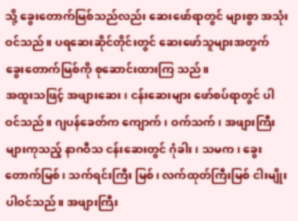သို့ ခွေးတောက်မြစ်သည်လည်း ဆေးဖော်ရာတွင် များစွာ အသုံးဝင်သည်။ ပရဆေးဆိုင်တိုင်းတွင် ဆေးဖော်သူများအတွက် ခွေးတောက်မြစ်ကို စုဆောင်းထားကြ သည်။
အထူးသဖြင့် အဖျားဆေး၊ ငန်းဆေးများ ဖော်စပ်ရာတွင် ပါဝင်သည်။ ဂျပန်ခေတ်က ကျောက်၊ ဝက်သက်၊ အဖျားကြီးများကုသည့် နာဂဝီသ ငန်းဆေးတွင် ဂုံခါး၊ သမက၊ ခွေးတောက်မြစ်၊ သက်ရင်းကြီး မြစ်၊ လက်ထုတ်ကြီးမြစ် ငါးမျိုးပါဝင်သည်။ အဖျားကြီး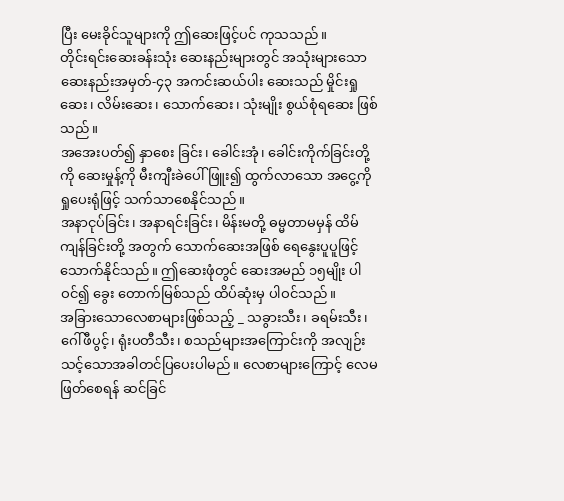ပြီး မေးခိုင်သူများကို ဤဆေးဖြင့်ပင် ကုသသည်။
တိုင်းရင်းဆေးခန်းသုံး ဆေးနည်းများတွင် အသုံးများသော ဆေးနည်းအမှတ်-၄၃ အကင်းဆယ်ပါး ဆေးသည် မှိုင်းရှုဆေး၊ လိမ်းဆေး၊ သောက်ဆေး၊ သုံးမျိုး စွယ်စုံရဆေး ဖြစ်သည်။
အအေးပတ်၍ နှာစေး ခြင်း၊ ခေါင်းအုံ၊ ခေါင်းကိုက်ခြင်းတို့ကို ဆေးမှုန့်ကို မီးကျီးခဲပေါ် ဖြူး၍ ထွက်လာသော အငွေ့ကို ရှုပေးရုံဖြင့် သက်သာစေနိုင်သည်။
အနာငုပ်ခြင်း၊ အနာရင်းခြင်း၊ မိန်းမတို့ ဓမ္မတာမမှန် ထိမ်ကျန်ခြင်းတို့ အတွက် သောက်ဆေးအဖြစ် ရေနွေးပူပူဖြင့် သောက်နိုင်သည်။ ဤဆေးဖုံတွင် ဆေးအမည် ၁၅မျိုး ပါဝင်၍ ခွေး တောက်မြစ်သည် ထိပ်ဆုံးမှ ပါဝင်သည်။
အခြားသောလေစာများဖြစ်သည့် _ သခွားသီး၊ ခရမ်းသီး၊ ဂေါ်ဖီပွင့်၊ ရုံးပတီသီး၊ စသည်များအကြောင်းကို အလျဉ်းသင့်သောအခါတင်ပြပေးပါမည်။ လေစာများကြောင့် လေမဖြတ်စေရန် ဆင်ခြင်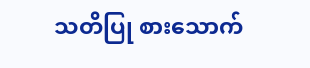သတိပြု စားသောက်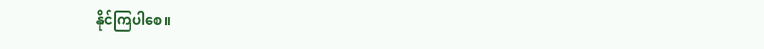နိုင်ကြပါစေ။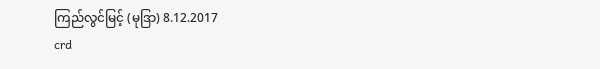ကြည်လွင်မြင့် (မုဒြာ) 8.12.2017
crd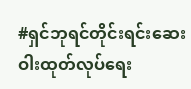#ရှင်ဘုရင်တိုင်းရင်းဆေးဝါးထုတ်လုပ်ရေး